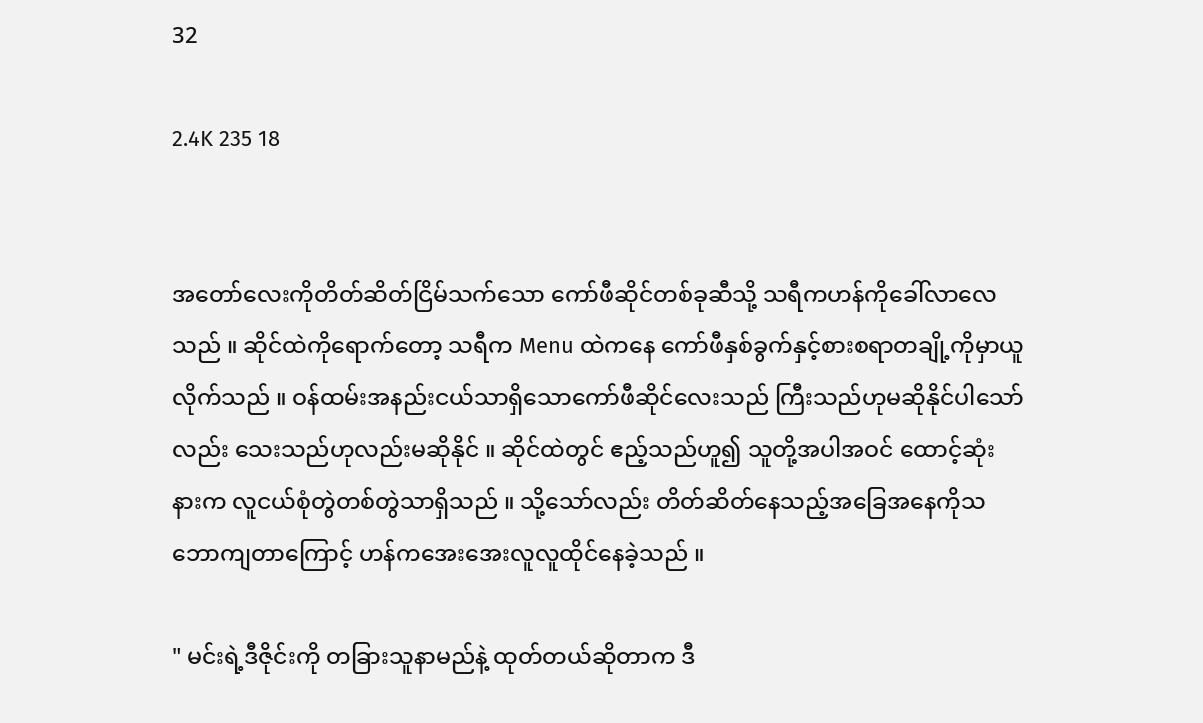32

2.4K 235 18


အတော်လေးကိုတိတ်ဆိတ်ငြိမ်သက်သော ကော်ဖီဆိုင်တစ်ခုဆီသို့ သရီကဟန်ကိုခေါ်လာလေသည် ။ ဆိုင်ထဲကိုရောက်တော့ သရီက Menu ထဲကနေ ကော်ဖီနှစ်ခွက်နှင့်စားစရာတချို့ကိုမှာယူလိုက်သည် ။ ဝန်ထမ်းအနည်းငယ်သာရှိသောကော်ဖီဆိုင်လေးသည် ကြီးသည်ဟုမဆိုနိုင်ပါသော်လည်း သေးသည်ဟုလည်းမဆိုနိုင် ။ ဆိုင်ထဲတွင် ဧည့်သည်ဟူ၍ သူတို့အပါအဝင် ထောင့်ဆုံးနားက လူငယ်စုံတွဲတစ်တွဲသာရှိသည် ။ သို့သော်လည်း တိတ်ဆိတ်နေသည့်အခြေအနေကိုသဘောကျတာကြောင့် ဟန်ကအေးအေးလူလူထိုင်နေခဲ့သည် ။

" မင်းရဲ့ဒီဇိုင်းကို တခြားသူနာမည်နဲ့ ထုတ်တယ်ဆိုတာက ဒီ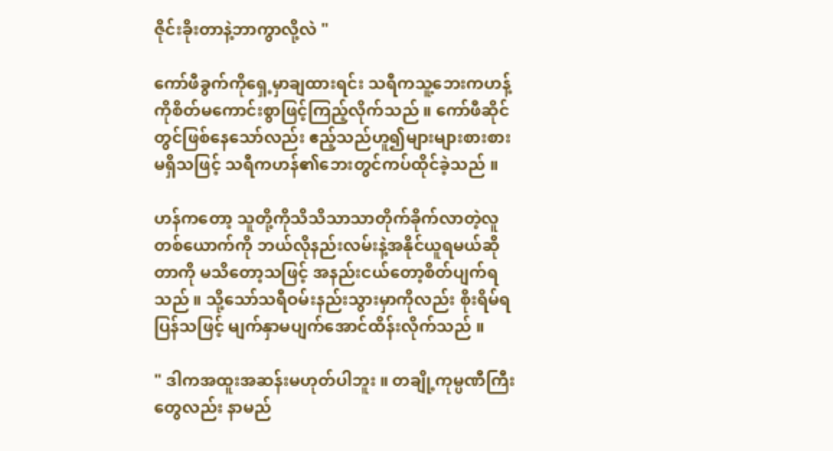ဇိုင်းခိုးတာနဲ့ဘာကွာလို့လဲ "

ကော်ဖီခွက်ကိုရှေ့မှာချထားရင်း သရီကသူ့ဘေးကဟန့်ကိုစိတ်မကောင်းစွာဖြင့်ကြည့်လိုက်သည် ။ ကော်ဖီဆိုင်တွင်ဖြစ်နေသော်လည်း ဧည့်သည်ဟူ၍များများစားစားမရှိသဖြင့် သရီကဟန်၏ဘေးတွင်ကပ်ထိုင်ခဲ့သည် ။

ဟန်ကတော့ သူတို့ကိုသိသိသာသာတိုက်ခိုက်လာတဲ့လူတစ်ယောက်ကို ဘယ်လိုနည်းလမ်းနဲ့အနိုင်ယူရမယ်ဆိုတာကို မသိတော့သဖြင့် အနည်းငယ်တော့စိတ်ပျက်ရသည် ။ သို့သော်သရီဝမ်းနည်းသွားမှာကိုလည်း စိုးရိမ်ရပြန်သဖြင့် မျက်နှာမပျက်အောင်ထိန်းလိုက်သည် ။

" ဒါကအထူးအဆန်းမဟုတ်ပါဘူး ။ တချို့ကုမ္ပဏီကြီးတွေလည်း နာမည်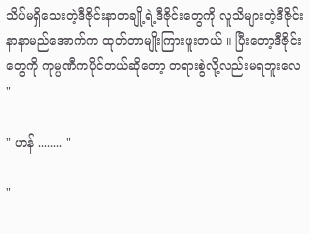သိပ်မရှိသေးတဲ့ဒီဇိုင်းနာတချို့ရဲ့ဒီဇိုင်းတွေကို လူသိများတဲ့ဒီဇိုင်းနာနာမည်အောက်က ထုတ်တာမျိုးကြားဖူးတယ် ။ ပြီးတော့ဒီဇိုင်းတွေကို ကုမ္ပဏီကပိုင်တယ်ဆိုတော့ တရားစွဲလို့လည်းမရဘူးလေ "

" ဟန် ........ "

"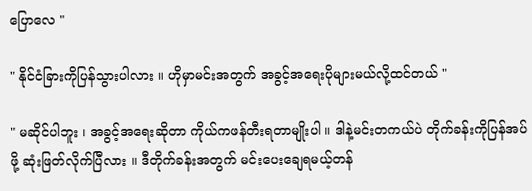ပြောလေ "

" နိုင်ငံခြားကိုပြန်သွားပါလား ။ ဟိုမှာမင်းအတွက် အခွင့်အရေးပိုများမယ်လို့ထင်တယ် "

" မဆိုင်ပါဘူး ၊ အခွင့်အရေးဆိုတာ ကိုယ်ကဖန်တီးရတာမျိုးပါ ။ ဒါနဲ့မင်းတကယ်ပဲ တိုက်ခန်းကိုပြန်အပ်ဖို့ ဆုံးဖြတ်လိုက်ပြီလား ။ ဒီတိုက်ခန်းအတွက် မင်းပေးချေရမယ့်တန်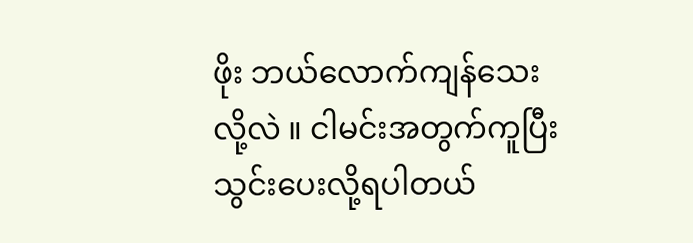ဖိုး ဘယ်လောက်ကျန်သေးလို့လဲ ။ ငါမင်းအတွက်ကူပြီး သွင်းပေးလို့ရပါတယ်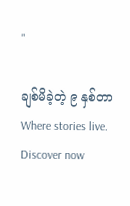"

ချစ်မိခဲ့တဲ့ ၉ နှစ်တာ Where stories live. Discover now